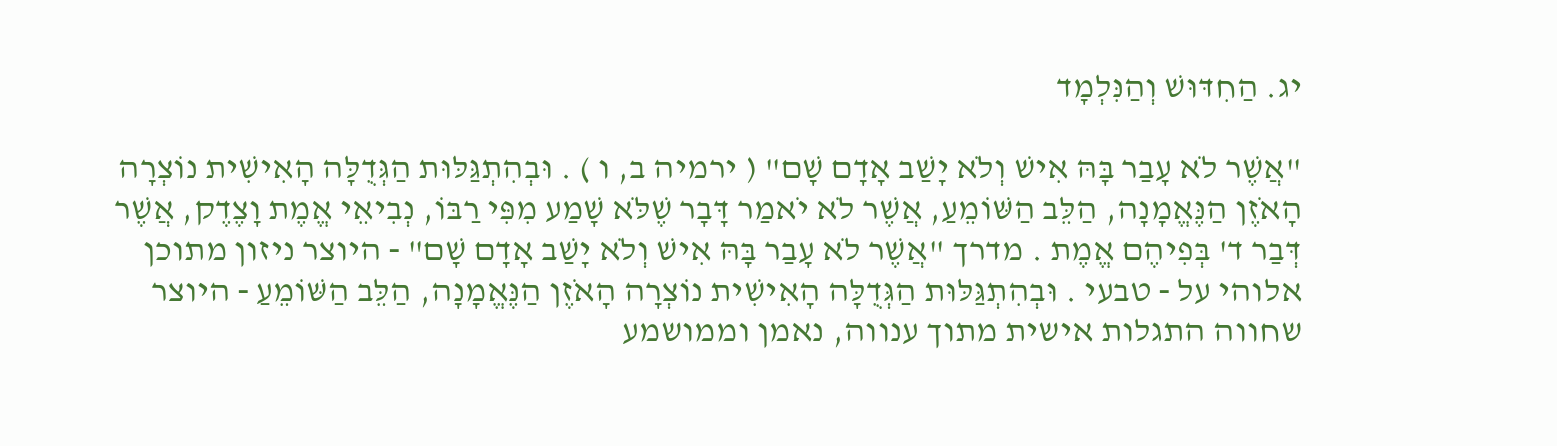יג. הַחִדּוּשׁ וְהַנִּלְמָד

"אֲשֶׁר לֹא עָבַר בָּהּ אִישׁ וְלֹא יָשַׁב אָדָם שָׁם" ( ירמיה ב, ו ) . וּבְהִתְגַּלּוּת הַגְּדֻלָּה הָאִישִׁית נוֹצְרָה הָאֹזֶן הַנֶּאֱמָנָה, הַלֵּב הַשּׁוֹמֵעַ, אֲשֶׁר לֹא יֹאמַר דָּבָר שֶׁלֹּא שָׁמַע מִפִּי רַבּוֹ, נְבִיאֵי אֱמֶת וָצֶדֶק, אֲשֶׁר דְּבַר ד' בְּפִיהֶם אֱמֶת . מדרך "אֲשֶׁר לֹא עָבַר בָּהּ אִישׁ וְלֹא יָשַׁב אָדָם שָׁם" ‑ היוצר ניזון מתוכן אלוהי על ‑ טבעי . וּבְהִתְגַּלּוּת הַגְּדֻלָּה הָאִישִׁית נוֹצְרָה הָאֹזֶן הַנֶּאֱמָנָה, הַלֵּב הַשּׁוֹמֵעַ ‑ היוצר שחווה התגלות אישית מתוך ענווה, נאמן וממושמע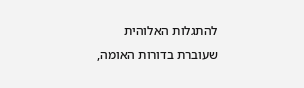להתגלות האלוהית שעוברת בדורות האומה,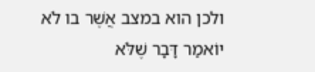ולכן הוא במצב אֲשֶׁר בו לֹא יוֹאמַר דָּבָר שֶׁלֹּא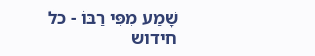שָׁמַע מִפִּי רַבּוֹ ‑ כל חידוש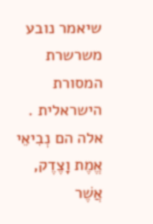שיאמר נובע משרשרת המסורת הישראלית . אלה הם נְבִיאֵי אֱמֶת וָצֶדֶק, אֲשֶׁר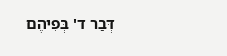דְּבַר ד' בְּפִיהֶם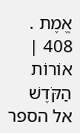אֱמֶת . 408 | אוֹרוֹת הַקֹּדֶשׁ  אל הספר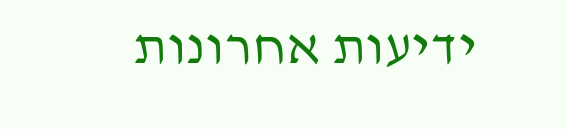ידיעות אחרונות